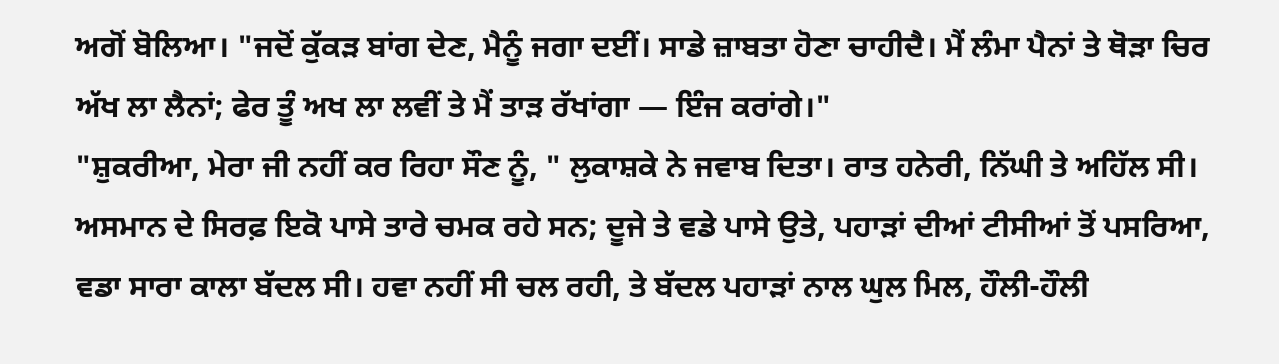ਅਗੋਂ ਬੋਲਿਆ। "ਜਦੋਂ ਕੁੱਕੜ ਬਾਂਗ ਦੇਣ, ਮੈਨੂੰ ਜਗਾ ਦਈਂ। ਸਾਡੇ ਜ਼ਾਬਤਾ ਹੋਣਾ ਚਾਹੀਦੈ। ਮੈਂ ਲੰਮਾ ਪੈਨਾਂ ਤੇ ਥੋੜਾ ਚਿਰ ਅੱਖ ਲਾ ਲੈਨਾਂ; ਫੇਰ ਤੂੰ ਅਖ ਲਾ ਲਵੀਂ ਤੇ ਮੈਂ ਤਾੜ ਰੱਖਾਂਗਾ — ਇੰਜ ਕਰਾਂਗੇ।"
"ਸ਼ੁਕਰੀਆ, ਮੇਰਾ ਜੀ ਨਹੀਂ ਕਰ ਰਿਹਾ ਸੌਣ ਨੂੰ, " ਲੁਕਾਸ਼ਕੇ ਨੇ ਜਵਾਬ ਦਿਤਾ। ਰਾਤ ਹਨੇਰੀ, ਨਿੱਘੀ ਤੇ ਅਹਿੱਲ ਸੀ। ਅਸਮਾਨ ਦੇ ਸਿਰਫ਼ ਇਕੋ ਪਾਸੇ ਤਾਰੇ ਚਮਕ ਰਹੇ ਸਨ; ਦੂਜੇ ਤੇ ਵਡੇ ਪਾਸੇ ਉਤੇ, ਪਹਾੜਾਂ ਦੀਆਂ ਟੀਸੀਆਂ ਤੋਂ ਪਸਰਿਆ, ਵਡਾ ਸਾਰਾ ਕਾਲਾ ਬੱਦਲ ਸੀ। ਹਵਾ ਨਹੀਂ ਸੀ ਚਲ ਰਹੀ, ਤੇ ਬੱਦਲ ਪਹਾੜਾਂ ਨਾਲ ਘੁਲ ਮਿਲ, ਹੌਲੀ-ਹੌਲੀ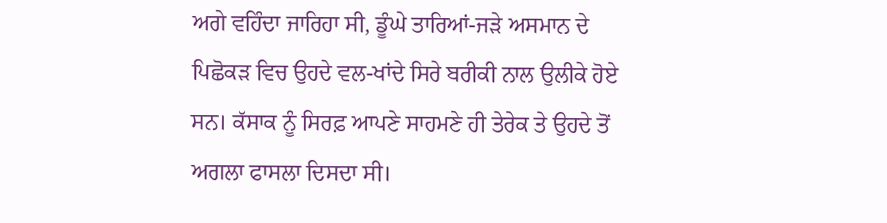ਅਗੇ ਵਹਿੰਦਾ ਜਾਰਿਹਾ ਸੀ, ਡੂੰਘੇ ਤਾਰਿਆਂ-ਜੜੇ ਅਸਮਾਨ ਦੇ ਪਿਛੋਕੜ ਵਿਚ ਉਹਦੇ ਵਲ-ਖਾਂਦੇ ਸਿਰੇ ਬਰੀਕੀ ਨਾਲ ਉਲੀਕੇ ਹੋਏ ਸਨ। ਕੱਸਾਕ ਨੂੰ ਸਿਰਫ਼ ਆਪਣੇ ਸਾਹਮਣੇ ਹੀ ਤੇਰੇਕ ਤੇ ਉਹਦੇ ਤੋਂ ਅਗਲਾ ਫਾਸਲਾ ਦਿਸਦਾ ਸੀ।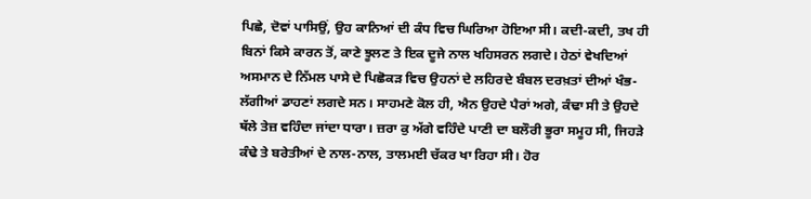ਪਿਛੇ, ਦੋਵਾਂ ਪਾਸਿਉਂ, ਉਹ ਕਾਨਿਆਂ ਦੀ ਕੰਧ ਵਿਚ ਘਿਰਿਆ ਹੋਇਆ ਸੀ। ਕਦੀ-ਕਦੀ, ਤਖ ਹੀ ਬਿਨਾਂ ਕਿਸੇ ਕਾਰਨ ਤੋਂ, ਕਾਣੇ ਝੂਲਣ ਤੇ ਇਕ ਦੂਜੇ ਨਾਲ ਖਹਿਸਰਨ ਲਗਦੇ। ਹੇਠਾਂ ਵੇਖਦਿਆਂ ਅਸਮਾਨ ਦੇ ਨਿੱਮਲ ਪਾਸੇ ਦੇ ਪਿਛੋਕੜ ਵਿਚ ਉਹਨਾਂ ਦੇ ਲਹਿਰਦੇ ਬੰਬਲ ਦਰਖ਼ਤਾਂ ਦੀਆਂ ਖੰਭ-ਲੱਗੀਆਂ ਡਾਹਣਾਂ ਲਗਦੇ ਸਨ। ਸਾਹਮਣੇ ਕੋਲ ਹੀ, ਐਨ ਉਹਦੇ ਪੈਰਾਂ ਅਗੇ, ਕੰਢਾ ਸੀ ਤੇ ਉਹਦੇ ਥੱਲੇ ਤੇਜ਼ ਵਹਿੰਦਾ ਜਾਂਦਾ ਧਾਰਾ। ਜ਼ਰਾ ਕੁ ਅੱਗੇ ਵਹਿੰਦੇ ਪਾਣੀ ਦਾ ਬਲੌਰੀ ਭੂਰਾ ਸਮੂਹ ਸੀ, ਜਿਹੜੇ ਕੰਢੇ ਤੇ ਬਰੇਤੀਆਂ ਦੇ ਨਾਲ-ਨਾਲ, ਤਾਲਮਈ ਚੱਕਰ ਖਾ ਰਿਹਾ ਸੀ। ਹੋਰ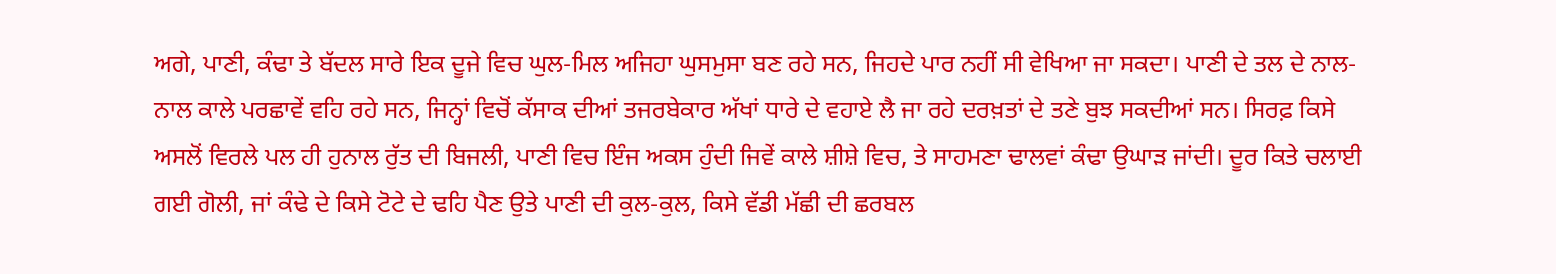ਅਗੇ, ਪਾਣੀ, ਕੰਢਾ ਤੇ ਬੱਦਲ ਸਾਰੇ ਇਕ ਦੂਜੇ ਵਿਚ ਘੁਲ-ਮਿਲ ਅਜਿਹਾ ਘੁਸਮੁਸਾ ਬਣ ਰਹੇ ਸਨ, ਜਿਹਦੇ ਪਾਰ ਨਹੀਂ ਸੀ ਵੇਖਿਆ ਜਾ ਸਕਦਾ। ਪਾਣੀ ਦੇ ਤਲ ਦੇ ਨਾਲ-ਨਾਲ ਕਾਲੇ ਪਰਛਾਵੇਂ ਵਹਿ ਰਹੇ ਸਨ, ਜਿਨ੍ਹਾਂ ਵਿਚੋਂ ਕੱਸਾਕ ਦੀਆਂ ਤਜਰਬੇਕਾਰ ਅੱਖਾਂ ਧਾਰੇ ਦੇ ਵਹਾਏ ਲੈ ਜਾ ਰਹੇ ਦਰਖ਼ਤਾਂ ਦੇ ਤਣੇ ਬੁਝ ਸਕਦੀਆਂ ਸਨ। ਸਿਰਫ਼ ਕਿਸੇ ਅਸਲੋਂ ਵਿਰਲੇ ਪਲ ਹੀ ਹੁਨਾਲ ਰੁੱਤ ਦੀ ਬਿਜਲੀ, ਪਾਣੀ ਵਿਚ ਇੰਜ ਅਕਸ ਹੁੰਦੀ ਜਿਵੇਂ ਕਾਲੇ ਸ਼ੀਸ਼ੇ ਵਿਚ, ਤੇ ਸਾਹਮਣਾ ਢਾਲਵਾਂ ਕੰਢਾ ਉਘਾੜ ਜਾਂਦੀ। ਦੂਰ ਕਿਤੇ ਚਲਾਈ ਗਈ ਗੋਲੀ, ਜਾਂ ਕੰਢੇ ਦੇ ਕਿਸੇ ਟੋਟੇ ਦੇ ਢਹਿ ਪੈਣ ਉਤੇ ਪਾਣੀ ਦੀ ਕੁਲ-ਕੁਲ, ਕਿਸੇ ਵੱਡੀ ਮੱਛੀ ਦੀ ਛਰਬਲ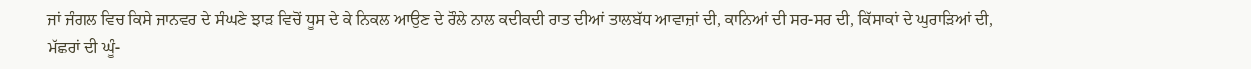ਜਾਂ ਜੰਗਲ ਵਿਚ ਕਿਸੇ ਜਾਨਵਰ ਦੇ ਸੰਘਣੇ ਝਾੜ ਵਿਚੋਂ ਧੂਸ ਦੇ ਕੇ ਨਿਕਲ ਆਉਣ ਦੇ ਰੌਲੇ ਨਾਲ ਕਦੀਕਦੀ ਰਾਤ ਦੀਆਂ ਤਾਲਬੱਧ ਆਵਾਜ਼ਾਂ ਦੀ, ਕਾਨਿਆਂ ਦੀ ਸਰ-ਸਰ ਦੀ, ਕਿੱਸਾਕਾਂ ਦੇ ਘੁਰਾੜਿਆਂ ਦੀ, ਮੱਛਰਾਂ ਦੀ ਘੂੰ-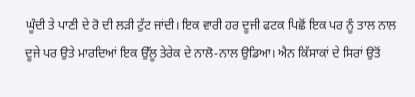ਘੂੰਦੀ ਤੇ ਪਾਣੀ ਦੇ ਰੋ ਦੀ ਲੜੀ ਟੁੱਟ ਜਾਂਦੀ। ਇਕ ਵਾਰੀ ਹਰ ਦੂਜੀ ਫਟਕ ਪਿਛੋਂ ਇਕ ਪਰ ਨੂੰ ਤਾਲ ਨਾਲ ਦੂਜੇ ਪਰ ਉਤੇ ਮਾਰਦਿਆਂ ਇਕ ਉੱਲੂ ਤੇਰੇਕ ਦੇ ਨਾਲੋ-ਨਾਲ ਉਡਿਆ। ਐਨ ਕਿੱਸਾਕਾਂ ਦੇ ਸਿਰਾਂ ਉਤੋਂ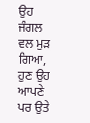ਉਹ ਜੰਗਲ ਵਲ ਮੁੜ ਗਿਆ, ਹੁਣ ਉਹ ਆਪਣੇ ਪਰ ਉਤੇ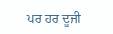ਪਰ ਹਰ ਦੂਜੀ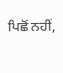ਪਿਛੋਂ ਨਹੀਂ,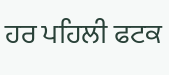ਹਰ ਪਹਿਲੀ ਫਟਕ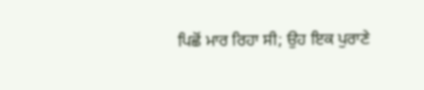ਪਿਛੋਂ ਮਾਰ ਰਿਹਾ ਸੀ; ਉਹ ਇਕ ਪੁਰਾਣੇ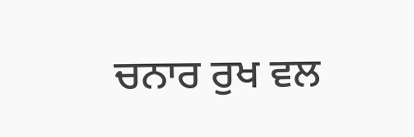ਚਨਾਰ ਰੁਖ ਵਲ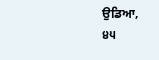ਉਡਿਆ,
੪੫